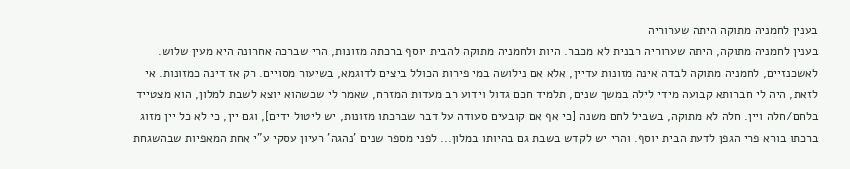בענין לחמניה מתוקה היתה שערוריה
בענין לחמניה מתוקה, היתה שערוריה רבנית לא מכבר. היות ולחמניה מתוקה להבית יוסף ברכתה מזונות, הרי שברכה אחרונה היא מעין שלוש. לאשכנזיים, לחמניה מתוקה לבדה אינה מזונות עדיין, אלא אם נילושה במי פירות הכולל ביצים לדוגמא, בשיעור מסויים. רק אז דינה כמזונות. אי לזאת, היה לי חברותא קבועה מידי לילה במשך שנים, תלמיד חכם גדול וידוע רב מעדות המזרח, שאמר לי שכשהוא יוצא לשבת למלון, הוא מצטייד בלחם/חלה ויין. חלה לא מתוקה, בשביל לחם משנה [כי אף אם קובעים סעודה על דבר שברכתו מזונות, יש ליטול ידים], וגם יין, כי לא כל יין מזוג ברכתו בורא פרי הגפן לדעת הבית יוסף. והרי יש לקדש בשבת גם בהיותו במלון... לפני מספר שנים 'נהגה' רעיון עסקי ע"י אחת המאפיות שבהשגחת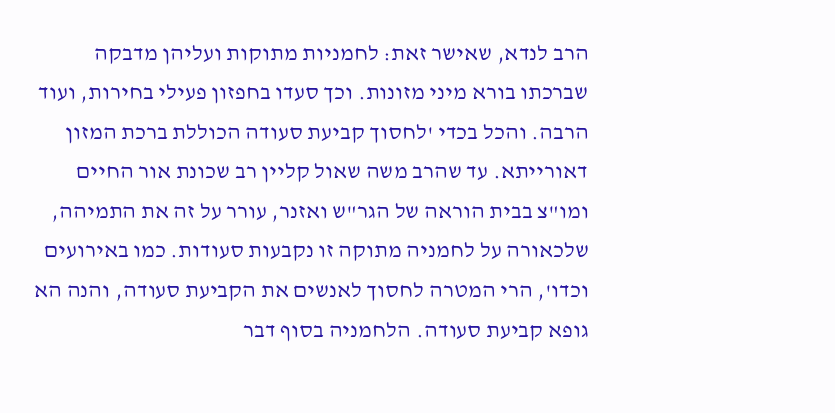הרב לנדא, שאישר זאת: לחמניות מתוקות ועליהן מדבקה שברכתו בורא מיני מזונות. וכך סעדו בחפזון פעילי בחירות, ועוד הרבה. והכל בכדי 'לחסוך קביעת סעודה הכוללת ברכת המזון דאורייתא. עד שהרב משה שאול קליין רב שכונת אור החיים ומו"צ בבית הוראה של הגר"ש ואזנר, עורר על זה את התמיהה, שלכאורה על לחמניה מתוקה זו נקבעות סעודות. כמו באירועים וכדו', הרי המטרה לחסוך לאנשים את הקביעת סעודה, והנה הא גופא קביעת סעודה. הלחמניה בסוף דבר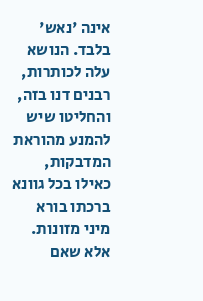אינה 'נאש' בלבד. הנושא עלה לכותרות, רבנים דנו בזה, והחליטו שיש להמנע מהוראת המדבקות, כאילו בכל גוונא ברכתו בורא מיני מזונות. אלא שאם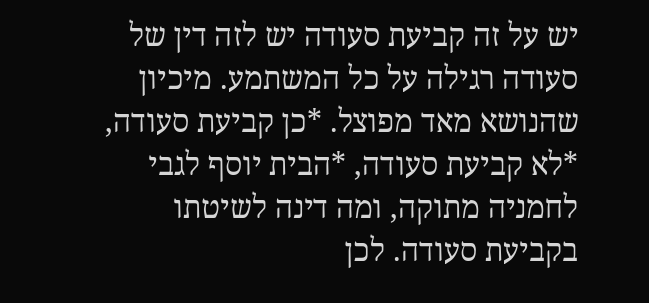יש על זה קביעת סעודה יש לזה דין של סעודה רגילה על כל המשתמע. מיכיון שהנושא מאד מפוצל. *כן קביעת סעודה, *לא קביעת סעודה, *הבית יוסף לגבי לחמניה מתוקה, ומה דינה לשיטתו בקביעת סעודה. לכן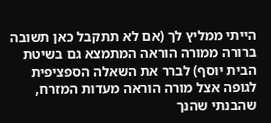הייתי ממליץ לך (אם לא תתקבל כאן תשובה ברורה ממורה הוראה המתמצא גם בשיטת הבית יוסף) לברר את השאלה הספציפית לגופה אצל מורה הוראה מעדות המזרח, שהבנתי שהנך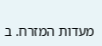מעדות המזרח. ב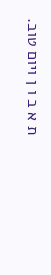ת א ב ו ן ויום טוב.